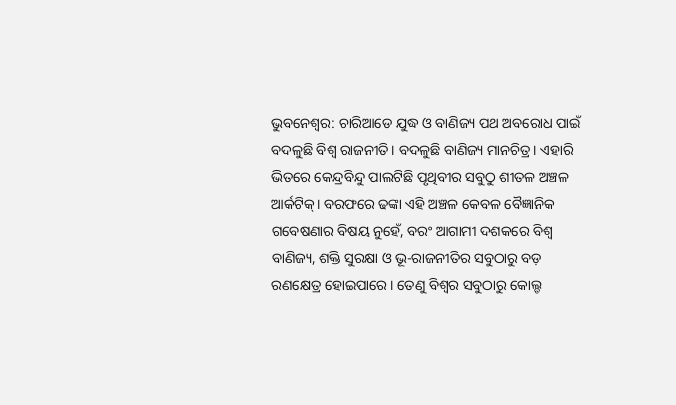ଭୁବନେଶ୍ୱର: ଚାରିଆଡେ ଯୁଦ୍ଧ ଓ ବାଣିଜ୍ୟ ପଥ ଅବରୋଧ ପାଇଁ ବଦଳୁଛି ବିଶ୍ୱ ରାଜନୀତି। ବଦଳୁଛି ବାଣିଜ୍ୟ ମାନଚିତ୍ର। ଏହାରି ଭିତରେ କେନ୍ଦ୍ରବିନ୍ଦୁ ପାଲଟିଛି ପୃଥିବୀର ସବୁଠୁ ଶୀତଳ ଅଞ୍ଚଳ ଆର୍କଟିକ୍। ବରଫରେ ଢଙ୍କା ଏହି ଅଞ୍ଚଳ କେବଳ ବୈଜ୍ଞାନିକ ଗବେଷଣାର ବିଷୟ ନୁହେଁ, ବରଂ ଆଗାମୀ ଦଶକରେ ବିଶ୍ୱ ବାଣିଜ୍ୟ, ଶକ୍ତି ସୁରକ୍ଷା ଓ ଭୂ-ରାଜନୀତିର ସବୁଠାରୁ ବଡ଼ ରଣକ୍ଷେତ୍ର ହୋଇପାରେ। ତେଣୁ ବିଶ୍ୱର ସବୁଠାରୁ କୋଲ୍ଡ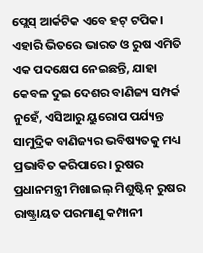ପ୍ଲେସ୍ ଆର୍କଟିକ ଏବେ ହଟ୍ ଟପିକ। ଏହାରି ଭିତରେ ଭାରତ ଓ ରୁଷ ଏମିତି ଏକ ପଦକ୍ଷେପ ନେଇଛନ୍ତି, ଯାହା କେବଳ ଦୁଇ ଦେଶର ବାଣିଜ୍ୟ ସମ୍ପର୍କ ନୁହେଁ, ଏସିଆରୁ ୟୁରୋପ ପର୍ଯ୍ୟନ୍ତ ସାମୁଦ୍ରିକ ବାଣିଜ୍ୟର ଭବିଷ୍ୟତକୁ ମଧ୍ୟ ପ୍ରଭାବିତ କରିପାରେ। ରୁଷର ପ୍ରଧାନମନ୍ତ୍ରୀ ମିଖାଇଲ୍ ମିଶୁଷ୍ଟିନ୍ ରୁଷର ରାଷ୍ଟ୍ରାୟତ ପରମାଣୁ କମ୍ପାନୀ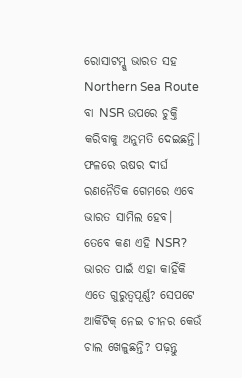ରୋସାଟମ୍କୁ ଭାରତ ସହ Northern Sea Route ବା NSR ଉପରେ ଚୁକ୍ତି କରିବାକୁ ଅନୁମତି ଦେଇଛନ୍ତି। ଫଳରେ ଋଷର ଦୀର୍ଘ ରଣନୈତିକ ଗେମରେ ଏବେ ଭାରତ ସାମିଲ ହେବ। ତେବେ କଣ ଏହି NSR? ଭାରତ ପାଇଁ ଏହା କାହିଁକି ଏତେ ଗୁରୁତ୍ୱପୂର୍ଣ୍ଣ? ସେପଟେ ଆର୍କିଟିକ୍ ନେଇ ଚୀନର କେଉଁ ଚାଲ ଖେଳୁଛନ୍ତି? ପଢ଼ନ୍ତୁ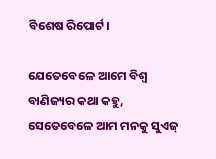ବିଶେଷ ରିପୋର୍ଟ।

ଯେତେବେଳେ ଆମେ ବିଶ୍ୱ ବାଣିଜ୍ୟର କଥା କହୁ, ସେତେବେଳେ ଆମ ମନକୁ ସୁଏଜ୍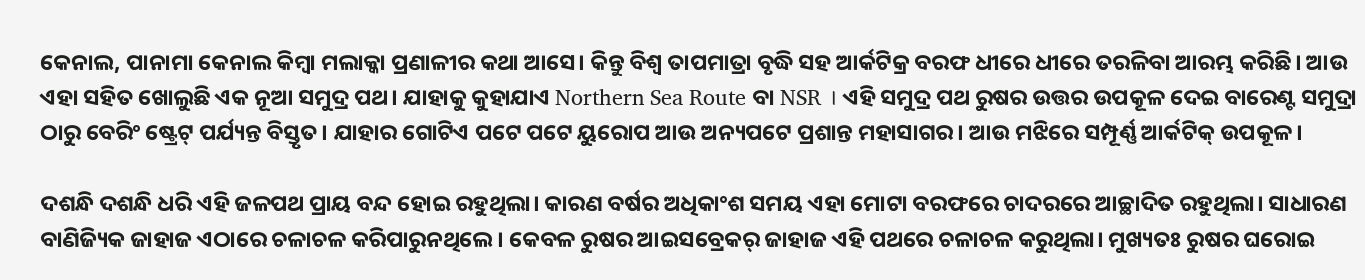କେନାଲ, ପାନାମା କେନାଲ କିମ୍ବା ମଲାକ୍କା ପ୍ରଣାଳୀର କଥା ଆସେ। କିନ୍ତୁ ବିଶ୍ୱ ତାପମାତ୍ରା ବୃଦ୍ଧି ସହ ଆର୍କଟିକ୍ର ବରଫ ଧୀରେ ଧୀରେ ତରଳିବା ଆରମ୍ଭ କରିଛି। ଆଉ ଏହା ସହିତ ଖୋଲୁଛି ଏକ ନୂଆ ସମୁଦ୍ର ପଥ। ଯାହାକୁ କୁହାଯାଏ Northern Sea Route ବା NSR । ଏହି ସମୁଦ୍ର ପଥ ରୁଷର ଉତ୍ତର ଉପକୂଳ ଦେଇ ବାରେଣ୍ଟ ସମୁଦ୍ରା ଠାରୁ ବେରିଂ ଷ୍ଟ୍ରେଟ୍ ପର୍ଯ୍ୟନ୍ତ ବିସ୍ତୃତ। ଯାହାର ଗୋଟିଏ ପଟେ ପଟେ ୟୁରୋପ ଆଉ ଅନ୍ୟପଟେ ପ୍ରଶାନ୍ତ ମହାସାଗର। ଆଉ ମଝିରେ ସମ୍ପୂର୍ଣ୍ଣ ଆର୍କଟିକ୍ ଉପକୂଳ।

ଦଶନ୍ଧି ଦଶନ୍ଧି ଧରି ଏହି ଜଳପଥ ପ୍ରାୟ ବନ୍ଦ ହୋଇ ରହୁଥିଲା। କାରଣ ବର୍ଷର ଅଧିକାଂଶ ସମୟ ଏହା ମୋଟା ବରଫରେ ଚାଦରରେ ଆଚ୍ଛାଦିତ ରହୁଥିଲା। ସାଧାରଣ ବାଣିଜ୍ୟିକ ଜାହାଜ ଏଠାରେ ଚଳାଚଳ କରିପାରୁନଥିଲେ। କେବଳ ରୁଷର ଆଇସବ୍ରେକର୍ ଜାହାଜ ଏହି ପଥରେ ଚଳାଚଳ କରୁଥିଲା। ମୁଖ୍ୟତଃ ରୁଷର ଘରୋଇ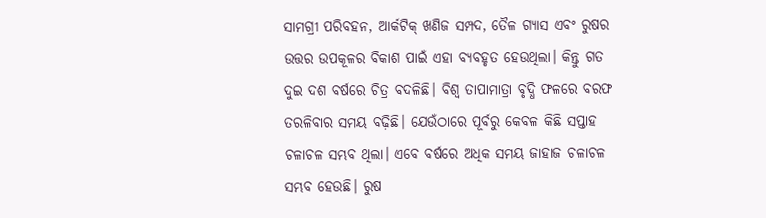ସାମଗ୍ରୀ ପରିବହନ, ଆର୍କଟିକ୍ ଖଣିଜ ସମ୍ପଦ, ତୈଳ ଗ୍ୟାସ ଏବଂ ରୁଷର ଉତ୍ତର ଉପକୂଳର ବିକାଶ ପାଇଁ ଏହା ବ୍ୟବହୃତ ହେଉଥିଲା। କିନ୍ତୁ ଗତ ଦୁଇ ଦଶ ବର୍ଷରେ ଚିତ୍ର ବଦଳିଛି। ବିଶ୍ୱ ତାପାମାତ୍ରା ବୃଦ୍ଧି ଫଳରେ ବରଫ ତରଳିବାର ସମୟ ବଢ଼ିଛି। ଯେଉଁଠାରେ ପୂର୍ବରୁ କେବଳ କିଛି ସପ୍ତାହ ଚଳାଚଳ ସମ୍ଭବ ଥିଲା। ଏବେ ବର୍ଷରେ ଅଧିକ ସମୟ ଜାହାଜ ଚଳାଚଳ ସମ୍ଭବ ହେଉଛି। ରୁଷ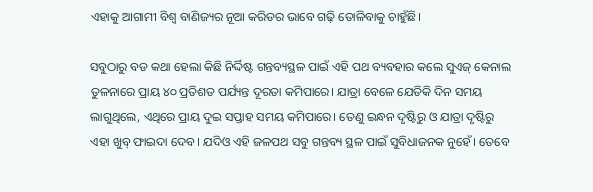ଏହାକୁ ଆଗାମୀ ବିଶ୍ୱ ବାଣିଜ୍ୟର ନୂଆ କରିଡର ଭାବେ ଗଢ଼ି ତୋଳିବାକୁ ଚାହୁଁଛି।

ସବୁଠାରୁ ବଡ କଥା ହେଲା କିଛି ନିର୍ଦ୍ଦିଷ୍ଟ ଗନ୍ତବ୍ୟସ୍ଥଳ ପାଇଁ ଏହି ପଥ ବ୍ୟବହାର କଲେ ସୁଏଜ୍ କେନାଲ ତୁଳନାରେ ପ୍ରାୟ ୪୦ ପ୍ରତିଶତ ପର୍ଯ୍ୟନ୍ତ ଦୂରତା କମିପାରେ। ଯାତ୍ରା ବେଳେ ଯେତିକି ଦିନ ସମୟ ଲାଗୁଥିଲେ, ଏଥିରେ ପ୍ରାୟ ଦୁଇ ସପ୍ତାହ ସମୟ କମିପାରେ। ତେଣୁ ଇନ୍ଧନ ଦୃଷ୍ଟିରୁ ଓ ଯାତ୍ରା ଦୃଷ୍ଟିରୁ ଏହା ଖୁବ୍ ଫାଇଦା ଦେବ। ଯଦିଓ ଏହି ଜଳପଥ ସବୁ ଗନ୍ତବ୍ୟ ସ୍ଥଳ ପାଇଁ ସୁବିଧାଜନକ ନୁହେଁ। ତେବେ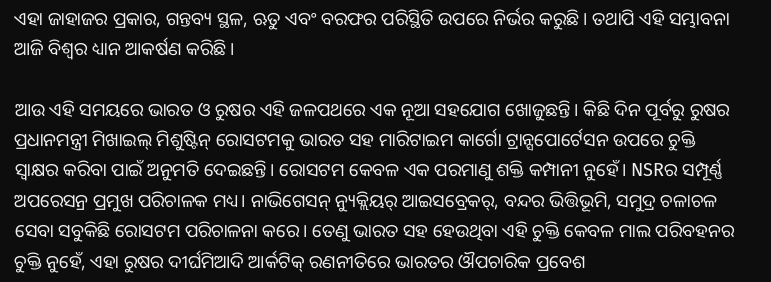ଏହା ଜାହାଜର ପ୍ରକାର, ଗନ୍ତବ୍ୟ ସ୍ଥଳ, ଋତୁ ଏବଂ ବରଫର ପରିସ୍ଥିତି ଉପରେ ନିର୍ଭର କରୁଛି। ତଥାପି ଏହି ସମ୍ଭାବନା ଆଜି ବିଶ୍ୱର ଧ୍ୟାନ ଆକର୍ଷଣ କରିଛି।

ଆଉ ଏହି ସମୟରେ ଭାରତ ଓ ରୁଷର ଏହି ଜଳପଥରେ ଏକ ନୂଆ ସହଯୋଗ ଖୋଜୁଛନ୍ତି। କିଛି ଦିନ ପୂର୍ବରୁ ରୁଷର ପ୍ରଧାନମନ୍ତ୍ରୀ ମିଖାଇଲ୍ ମିଶୁଷ୍ଟିନ୍ ରୋସଟମକୁ ଭାରତ ସହ ମାରିଟାଇମ କାର୍ଗୋ ଟ୍ରାନ୍ସପୋର୍ଟେସନ ଉପରେ ଚୁକ୍ତି ସ୍ୱାକ୍ଷର କରିବା ପାଇଁ ଅନୁମତି ଦେଇଛନ୍ତି। ରୋସଟମ କେବଳ ଏକ ପରମାଣୁ ଶକ୍ତି କମ୍ପାନୀ ନୁହେଁ। NSRର ସମ୍ପୂର୍ଣ୍ଣ ଅପରେସନ୍ର ପ୍ରମୁଖ ପରିଚାଳକ ମଧ୍ୟ। ନାଭିଗେସନ୍ ନ୍ୟୁକ୍ଲିୟର୍ ଆଇସବ୍ରେକର୍, ବନ୍ଦର ଭିତ୍ତିଭୂମି, ସମୁଦ୍ର ଚଳାଚଳ ସେବା ସବୁକିଛି ରୋସଟମ ପରିଚାଳନା କରେ। ତେଣୁ ଭାରତ ସହ ହେଉଥିବା ଏହି ଚୁକ୍ତି କେବଳ ମାଲ ପରିବହନର ଚୁକ୍ତି ନୁହେଁ, ଏହା ରୁଷର ଦୀର୍ଘମିଆଦି ଆର୍କଟିକ୍ ରଣନୀତିରେ ଭାରତର ଔପଚାରିକ ପ୍ରବେଶ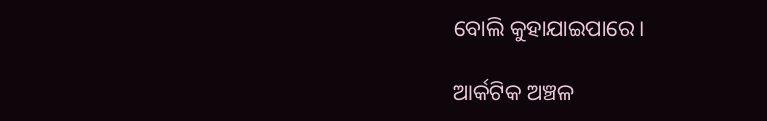ବୋଲି କୁହାଯାଇପାରେ।

ଆର୍କଟିକ ଅଞ୍ଚଳ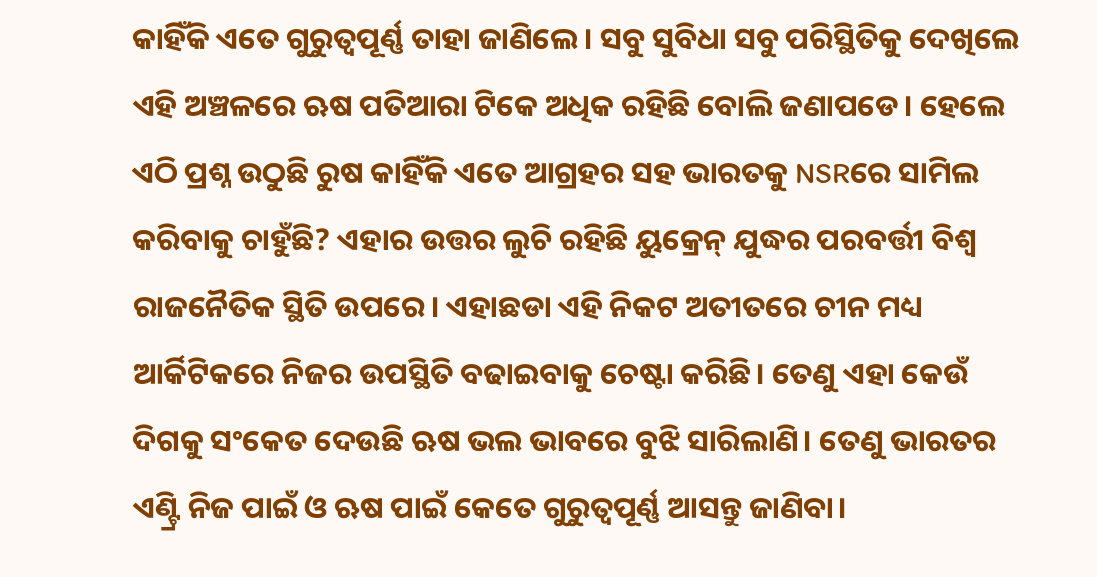କାହିଁକି ଏତେ ଗୁରୁତ୍ୱପୂର୍ଣ୍ଣ ତାହା ଜାଣିଲେ। ସବୁ ସୁବିଧା ସବୁ ପରିସ୍ଥିତିକୁ ଦେଖିଲେ ଏହି ଅଞ୍ଚଳରେ ଋଷ ପତିଆରା ଟିକେ ଅଧିକ ରହିଛି ବୋଲି ଜଣାପଡେ। ହେଲେ ଏଠି ପ୍ରଶ୍ନ ଉଠୁଛି ରୁଷ କାହିଁକି ଏତେ ଆଗ୍ରହର ସହ ଭାରତକୁ NSRରେ ସାମିଲ କରିବାକୁ ଚାହୁଁଛି? ଏହାର ଉତ୍ତର ଲୁଚି ରହିଛି ୟୁକ୍ରେନ୍ ଯୁଦ୍ଧର ପରବର୍ତ୍ତୀ ବିଶ୍ୱ ରାଜନୈତିକ ସ୍ଥିତି ଉପରେ। ଏହାଛଡା ଏହି ନିକଟ ଅତୀତରେ ଚୀନ ମଧ୍ୟ ଆର୍କିଟିକରେ ନିଜର ଉପସ୍ଥିତି ବଢାଇବାକୁ ଚେଷ୍ଟା କରିଛି। ତେଣୁ ଏହା କେଉଁ ଦିଗକୁ ସଂକେତ ଦେଉଛି ଋଷ ଭଲ ଭାବରେ ବୁଝି ସାରିଲାଣି। ତେଣୁ ଭାରତର ଏଣ୍ଟ୍ରି ନିଜ ପାଇଁ ଓ ଋଷ ପାଇଁ କେତେ ଗୁରୁତ୍ୱପୂର୍ଣ୍ଣ ଆସନ୍ତୁ ଜାଣିବା।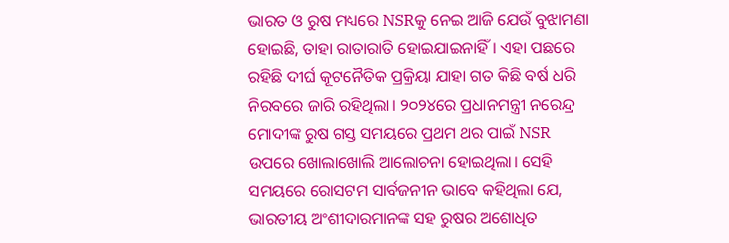ଭାରତ ଓ ରୁଷ ମଧ୍ୟରେ NSRକୁ ନେଇ ଆଜି ଯେଉଁ ବୁଝାମଣା ହୋଇଛି, ତାହା ରାତାରାତି ହୋଇଯାଇନାହିଁ। ଏହା ପଛରେ ରହିଛି ଦୀର୍ଘ କୂଟନୈତିକ ପ୍ରକ୍ରିୟା ଯାହା ଗତ କିଛି ବର୍ଷ ଧରି ନିରବରେ ଜାରି ରହିଥିଲା। ୨୦୨୪ରେ ପ୍ରଧାନମନ୍ତ୍ରୀ ନରେନ୍ଦ୍ର ମୋଦୀଙ୍କ ରୁଷ ଗସ୍ତ ସମୟରେ ପ୍ରଥମ ଥର ପାଇଁ NSR ଉପରେ ଖୋଲାଖୋଲି ଆଲୋଚନା ହୋଇଥିଲା। ସେହି ସମୟରେ ରୋସଟମ ସାର୍ବଜନୀନ ଭାବେ କହିଥିଲା ଯେ, ଭାରତୀୟ ଅଂଶୀଦାରମାନଙ୍କ ସହ ରୁଷର ଅଶୋଧିତ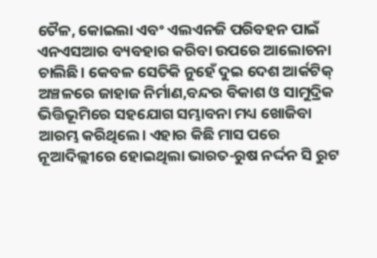ତୈଳ, କୋଇଲା ଏବଂ ଏଲଏନଜି ପରିବହନ ପାଇଁ ଏନଏସଆର ବ୍ୟବହାର କରିବା ଉପରେ ଆଲୋଚନା ଚାଲିଛି। କେବଳ ସେତିକି ନୁହେଁ ଦୁଇ ଦେଶ ଆର୍କଟିକ୍ ଅଞ୍ଚଳରେ ଜାହାଜ ନିର୍ମାଣ,ବନ୍ଦର ବିକାଶ ଓ ସାମୁଦ୍ରିକ ଭିତ୍ତିଭୂମିରେ ସହଯୋଗ ସମ୍ଭାବନା ମଧ୍ୟ ଖୋଜିବା ଆରମ୍ଭ କରିଥିଲେ। ଏହାର କିଛି ମାସ ପରେ ନୂଆଦିଲ୍ଲୀରେ ହୋଇଥିଲା ଭାରତ-ରୁଷ ନର୍ଦ୍ଦନ ସି ରୁଟ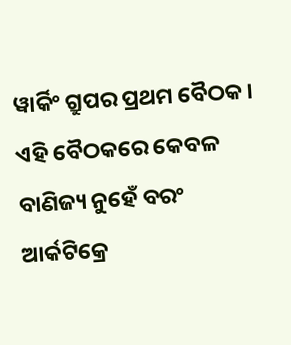ୱାର୍କିଂ ଗ୍ରୁପର ପ୍ରଥମ ବୈଠକ। ଏହି ବୈଠକରେ କେବଳ ବାଣିଜ୍ୟ ନୁହେଁ ବରଂ ଆର୍କଟିକ୍ରେ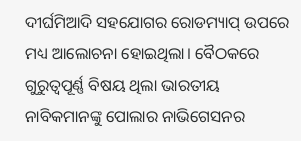ଦୀର୍ଘମିଆଦି ସହଯୋଗର ରୋଡମ୍ୟାପ୍ ଉପରେ ମଧ୍ୟ ଆଲୋଚନା ହୋଇଥିଲା। ବୈଠକରେ ଗୁରୁତ୍ୱପୂର୍ଣ୍ଣ ବିଷୟ ଥିଲା ଭାରତୀୟ ନାବିକମାନଙ୍କୁ ପୋଲାର ନାଭିଗେସନର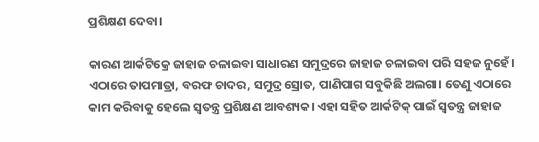ପ୍ରଶିକ୍ଷଣ ଦେବା।

କାରଣ ଆର୍କଟିକ୍ରେ ଜାହାଜ ଚଳାଇବା ସାଧାରଣ ସମୁଦ୍ରରେ ଜାହାଜ ଚଳାଇବା ପରି ସହଜ ନୁହେଁ। ଏଠାରେ ତାପମାତ୍ରା, ବରଫ ଚାଦର, ସମୁଦ୍ର ସ୍ରୋତ, ପାଣିପାଗ ସବୁକିଛି ଅଲଗା। ତେଣୁ ଏଠାରେ କାମ କରିବାକୁ ହେଲେ ସ୍ୱତନ୍ତ୍ର ପ୍ରଶିକ୍ଷଣ ଆବଶ୍ୟକ। ଏହା ସହିତ ଆର୍କଟିକ୍ ପାଇଁ ସ୍ୱତନ୍ତ୍ର ଜାହାଜ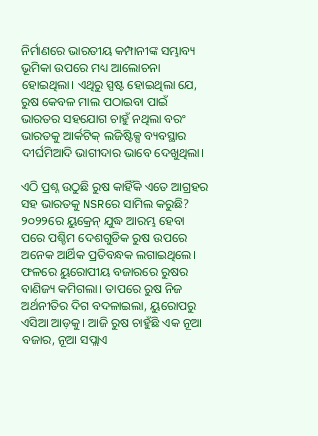ନିର୍ମାଣରେ ଭାରତୀୟ କମ୍ପାନୀଙ୍କ ସମ୍ଭାବ୍ୟ ଭୂମିକା ଉପରେ ମଧ୍ୟ ଆଲୋଚନା ହୋଇଥିଲା। ଏଥିରୁ ସ୍ପଷ୍ଟ ହୋଇଥିଲା ଯେ, ରୁଷ କେବଳ ମାଲ ପଠାଇବା ପାଇଁ ଭାରତର ସହଯୋଗ ଚାହୁଁ ନଥିଲା ବରଂ ଭାରତକୁ ଆର୍କଟିକ୍ ଲଜିଷ୍ଟିକ୍ସ ବ୍ୟବସ୍ଥାର ଦୀର୍ଘମିଆଦି ଭାଗୀଦାର ଭାବେ ଦେଖୁଥିଲା।

ଏଠି ପ୍ରଶ୍ନ ଉଠୁଛି ରୁଷ କାହିଁକି ଏତେ ଆଗ୍ରହର ସହ ଭାରତକୁ NSRରେ ସାମିଲ କରୁଛି? ୨୦୨୨ରେ ୟୁକ୍ରେନ୍ ଯୁଦ୍ଧ ଆରମ୍ଭ ହେବା ପରେ ପଶ୍ଚିମ ଦେଶଗୁଡିକ ରୁଷ ଉପରେ ଅନେକ ଆର୍ଥିକ ପ୍ରତିବନ୍ଧକ ଲଗାଇଥିଲେ। ଫଳରେ ୟୁରୋପୀୟ ବଜାରରେ ରୁଷର ବାଣିଜ୍ୟ କମିଗଲା। ତାପରେ ରୁଷ ନିଜ ଅର୍ଥନୀତିର ଦିଗ ବଦଳାଇଲା, ୟୁରୋପରୁ ଏସିଆ ଆଡ଼କୁ। ଆଜି ରୁଷ ଚାହୁଁଛି ଏକ ନୂଆ ବଜାର, ନୂଆ ସପ୍ଲାଏ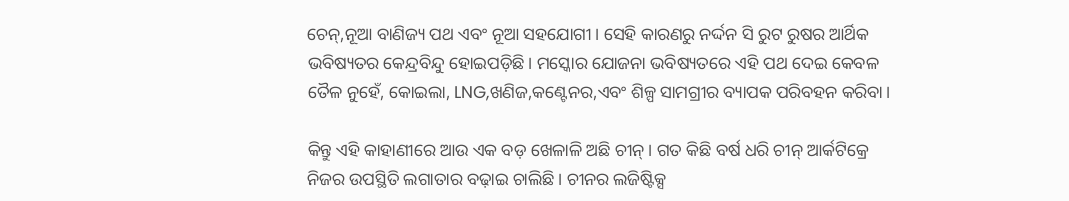ଚେନ୍,ନୂଆ ବାଣିଜ୍ୟ ପଥ ଏବଂ ନୂଆ ସହଯୋଗୀ। ସେହି କାରଣରୁ ନର୍ଦ୍ଦନ ସି ରୁଟ ରୁଷର ଆର୍ଥିକ ଭବିଷ୍ୟତର କେନ୍ଦ୍ରବିନ୍ଦୁ ହୋଇପଡ଼ିଛି। ମସ୍କୋର ଯୋଜନା ଭବିଷ୍ୟତରେ ଏହି ପଥ ଦେଇ କେବଳ ତୈଳ ନୁହେଁ, କୋଇଲା, LNG,ଖଣିଜ,କଣ୍ଟେନର,ଏବଂ ଶିଳ୍ପ ସାମଗ୍ରୀର ବ୍ୟାପକ ପରିବହନ କରିବା।

କିନ୍ତୁ ଏହି କାହାଣୀରେ ଆଉ ଏକ ବଡ଼ ଖେଳାଳି ଅଛି ଚୀନ୍। ଗତ କିଛି ବର୍ଷ ଧରି ଚୀନ୍ ଆର୍କଟିକ୍ରେ ନିଜର ଉପସ୍ଥିତି ଲଗାତାର ବଢ଼ାଇ ଚାଲିଛି। ଚୀନର ଲଜିଷ୍ଟିକ୍ସ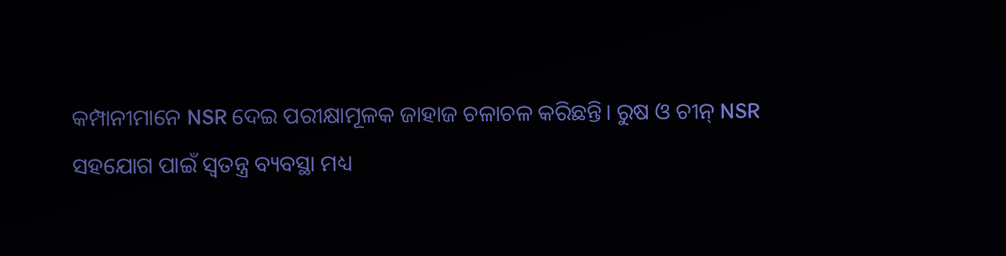କମ୍ପାନୀମାନେ NSR ଦେଇ ପରୀକ୍ଷାମୂଳକ ଜାହାଜ ଚଳାଚଳ କରିଛନ୍ତି। ରୁଷ ଓ ଚୀନ୍ NSR ସହଯୋଗ ପାଇଁ ସ୍ୱତନ୍ତ୍ର ବ୍ୟବସ୍ଥା ମଧ୍ୟ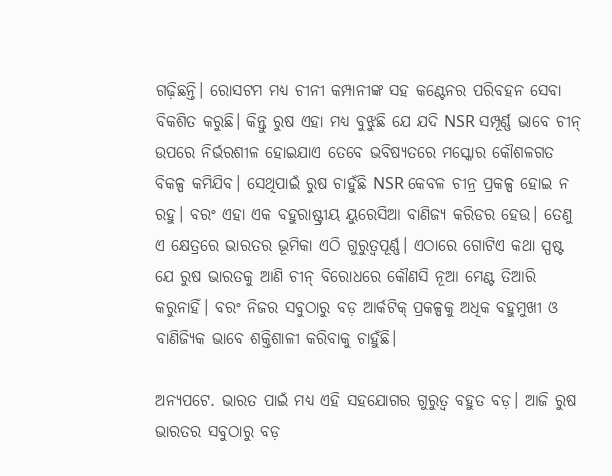ଗଢ଼ିଛନ୍ତି। ରୋସଟମ ମଧ୍ୟ ଚୀନୀ କମ୍ପାନୀଙ୍କ ସହ କଣ୍ଟେନର ପରିବହନ ସେବା ବିକଶିତ କରୁଛି। କିନ୍ତୁ ରୁଷ ଏହା ମଧ୍ୟ ବୁଝୁଛି ଯେ ଯଦି NSR ସମ୍ପୂର୍ଣ୍ଣ ଭାବେ ଚୀନ୍ ଉପରେ ନିର୍ଭରଶୀଳ ହୋଇଯାଏ ତେବେ ଭବିଷ୍ୟତରେ ମସ୍କୋର କୌଶଳଗତ ବିକଳ୍ପ କମିଯିବ। ସେଥିପାଇଁ ରୁଷ ଚାହୁଁଛି NSR କେବଳ ଚୀନ୍ର ପ୍ରକଳ୍ପ ହୋଇ ନ ରହୁ। ବରଂ ଏହା ଏକ ବହୁରାଷ୍ଟ୍ରୀୟ ୟୁରେସିଆ ବାଣିଜ୍ୟ କରିଡର ହେଉ। ତେଣୁ ଏ କ୍ଷେତ୍ରରେ ଭାରତର ଭୂମିକା ଏଠି ଗୁରୁତ୍ୱପୂର୍ଣ୍ଣ। ଏଠାରେ ଗୋଟିଏ କଥା ସ୍ପଷ୍ଟ ଯେ ରୁଷ ଭାରତକୁ ଆଣି ଚୀନ୍ ବିରୋଧରେ କୌଣସି ନୂଆ ମେଣ୍ଟ ତିଆରି କରୁନାହିଁ। ବରଂ ନିଜର ସବୁଠାରୁ ବଡ଼ ଆର୍କଟିକ୍ ପ୍ରକଳ୍ପକୁ ଅଧିକ ବହୁମୁଖୀ ଓ ବାଣିଜ୍ୟିକ ଭାବେ ଶକ୍ତିଶାଳୀ କରିବାକୁ ଚାହୁଁଛି।

ଅନ୍ୟପଟେ. ଭାରତ ପାଇଁ ମଧ୍ୟ ଏହି ସହଯୋଗର ଗୁରୁତ୍ୱ ବହୁତ ବଡ଼। ଆଜି ରୁଷ ଭାରତର ସବୁଠାରୁ ବଡ଼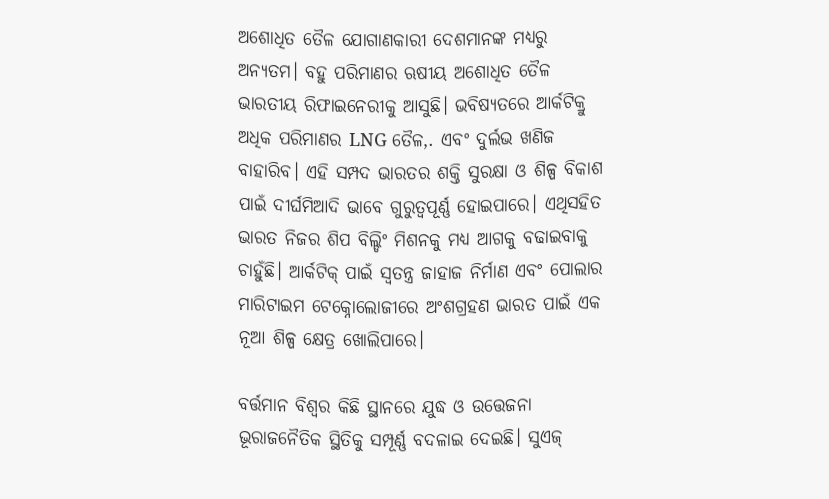ଅଶୋଧିତ ତୈଳ ଯୋଗାଣକାରୀ ଦେଶମାନଙ୍କ ମଧ୍ୟରୁ ଅନ୍ୟତମ। ବହୁ ପରିମାଣର ଋଷୀୟ ଅଶୋଧିତ ତୈଳ ଭାରତୀୟ ରିଫାଇନେରୀକୁ ଆସୁଛି। ଭବିଷ୍ୟତରେ ଆର୍କଟିକ୍ରୁ ଅଧିକ ପରିମାଣର LNG ତୈଳ,. ଏବଂ ଦୁର୍ଲଭ ଖଣିଜ ବାହାରିବ। ଏହି ସମ୍ପଦ ଭାରତର ଶକ୍ତି ସୁରକ୍ଷା ଓ ଶିଳ୍ପ ବିକାଶ ପାଇଁ ଦୀର୍ଘମିଆଦି ଭାବେ ଗୁରୁତ୍ୱପୂର୍ଣ୍ଣ ହୋଇପାରେ। ଏଥିସହିତ ଭାରତ ନିଜର ଶିପ ବିଲ୍ଡିଂ ମିଶନକୁ ମଧ୍ୟ ଆଗକୁ ବଢାଇବାକୁ ଚାହୁଁଛି। ଆର୍କଟିକ୍ ପାଇଁ ସ୍ୱତନ୍ତ୍ର ଜାହାଜ ନିର୍ମାଣ ଏବଂ ପୋଲାର ମାରିଟାଇମ ଟେକ୍ନୋଲୋଜୀରେ ଅଂଶଗ୍ରହଣ ଭାରତ ପାଇଁ ଏକ ନୂଆ ଶିଳ୍ପ କ୍ଷେତ୍ର ଖୋଲିପାରେ।

ବର୍ତ୍ତମାନ ବିଶ୍ୱର କିଛି ସ୍ଥାନରେ ଯୁଦ୍ଧ ଓ ଉତ୍ତେଜନା ଭୂରାଜନୈତିକ ସ୍ଥିତିକୁ ସମ୍ପୂର୍ଣ୍ଣ ବଦଳାଇ ଦେଇଛି। ସୁଏଜ୍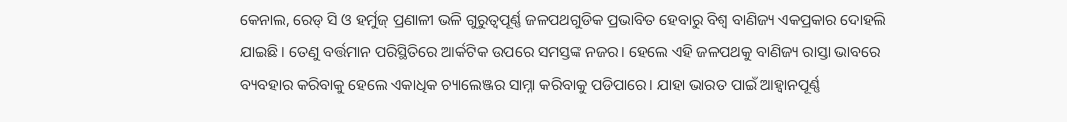କେନାଲ, ରେଡ୍ ସି ଓ ହର୍ମୁଜ୍ ପ୍ରଣାଳୀ ଭଳି ଗୁରୁତ୍ୱପୂର୍ଣ୍ଣ ଜଳପଥଗୁଡିକ ପ୍ରଭାବିତ ହେବାରୁ ବିଶ୍ୱ ବାଣିଜ୍ୟ ଏକପ୍ରକାର ଦୋହଲି ଯାଇଛି। ତେଣୁ ବର୍ତ୍ତମାନ ପରିସ୍ଥିତିରେ ଆର୍କଟିକ ଉପରେ ସମସ୍ତଙ୍କ ନଜର। ହେଲେ ଏହି ଜଳପଥକୁ ବାଣିଜ୍ୟ ରାସ୍ତା ଭାବରେ ବ୍ୟବହାର କରିବାକୁ ହେଲେ ଏକାଧିକ ଚ୍ୟାଲେଞ୍ଜର ସାମ୍ନା କରିବାକୁ ପଡିପାରେ। ଯାହା ଭାରତ ପାଇଁ ଆହ୍ୱାନପୂର୍ଣ୍ଣ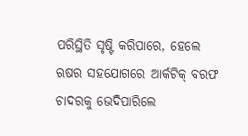ପରିସ୍ଥିତି ସୃଷ୍ଟି କରିପାରେ, ହେଲେ ଋଷର ସହଯୋଗରେ ଆର୍କଟିକ୍ ବରଫ ଚାଦରକୁ ଭେଦିପାରିଲେ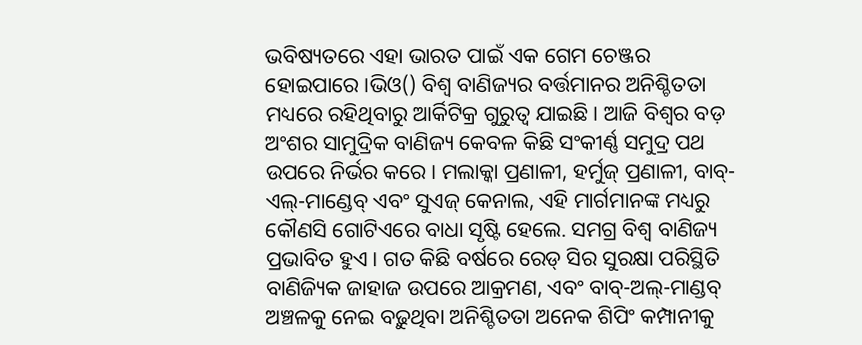ଭବିଷ୍ୟତରେ ଏହା ଭାରତ ପାଇଁ ଏକ ଗେମ ଚେଞ୍ଜର ହୋଇପାରେ।ଭିଓ() ବିଶ୍ୱ ବାଣିଜ୍ୟର ବର୍ତ୍ତମାନର ଅନିଶ୍ଚିତତା ମଧ୍ୟରେ ରହିଥିବାରୁ ଆର୍କିଟିକ୍ର ଗୁରୁତ୍ୱ ଯାଇଛି। ଆଜି ବିଶ୍ୱର ବଡ଼ ଅଂଶର ସାମୁଦ୍ରିକ ବାଣିଜ୍ୟ କେବଳ କିଛି ସଂକୀର୍ଣ୍ଣ ସମୁଦ୍ର ପଥ ଉପରେ ନିର୍ଭର କରେ। ମଲାକ୍କା ପ୍ରଣାଳୀ, ହର୍ମୁଜ୍ ପ୍ରଣାଳୀ, ବାବ୍-ଏଲ୍-ମାଣ୍ଡେବ୍ ଏବଂ ସୁଏଜ୍ କେନାଲ, ଏହି ମାର୍ଗମାନଙ୍କ ମଧ୍ୟରୁ କୌଣସି ଗୋଟିଏରେ ବାଧା ସୃଷ୍ଟି ହେଲେ. ସମଗ୍ର ବିଶ୍ୱ ବାଣିଜ୍ୟ ପ୍ରଭାବିତ ହୁଏ। ଗତ କିଛି ବର୍ଷରେ ରେଡ୍ ସିର ସୁରକ୍ଷା ପରିସ୍ଥିତି ବାଣିଜ୍ୟିକ ଜାହାଜ ଉପରେ ଆକ୍ରମଣ, ଏବଂ ବାବ୍-ଅଲ୍-ମାଣ୍ଡବ୍ ଅଞ୍ଚଳକୁ ନେଇ ବଢ଼ୁଥିବା ଅନିଶ୍ଚିତତା ଅନେକ ଶିପିଂ କମ୍ପାନୀକୁ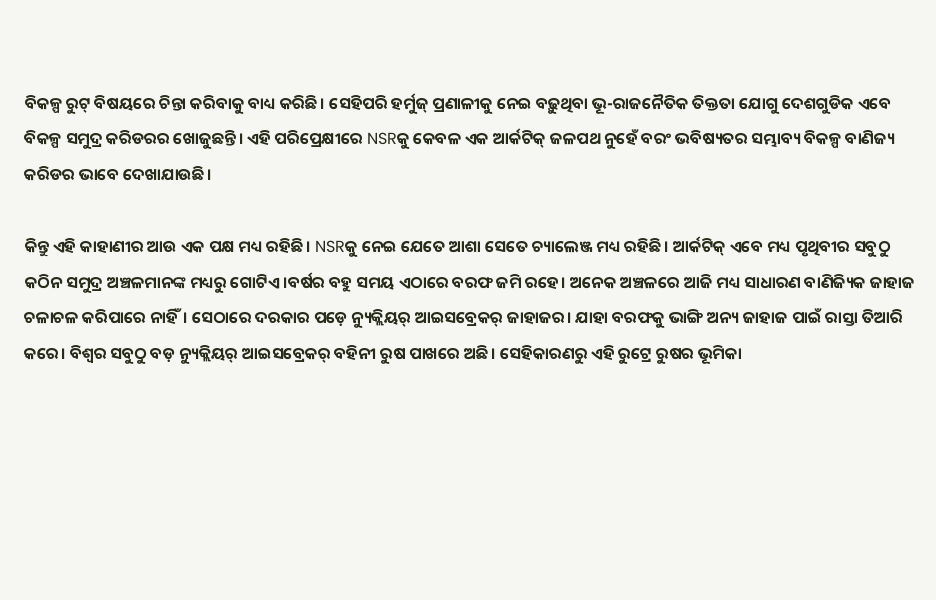ବିକଳ୍ପ ରୁଟ୍ ବିଷୟରେ ଚିନ୍ତା କରିବାକୁ ବାଧ୍ୟ କରିଛି। ସେହିପରି ହର୍ମୁଜ୍ ପ୍ରଣାଳୀକୁ ନେଇ ବଢ଼ୁଥିବା ଭୂ-ରାଜନୈତିକ ତିକ୍ତତା ଯୋଗୁ ଦେଶଗୁଡିକ ଏବେ ବିକଳ୍ପ ସମୁଦ୍ର କରିଡରର ଖୋଜୁଛନ୍ତି। ଏହି ପରିପ୍ରେକ୍ଷୀରେ NSRକୁ କେବଳ ଏକ ଆର୍କଟିକ୍ ଜଳପଥ ନୁହେଁ ବରଂ ଭବିଷ୍ୟତର ସମ୍ଭାବ୍ୟ ବିକଳ୍ପ ବାଣିଜ୍ୟ କରିଡର ଭାବେ ଦେଖାଯାଉଛି।

କିନ୍ତୁ ଏହି କାହାଣୀର ଆଉ ଏକ ପକ୍ଷ ମଧ୍ୟ ରହିଛି। NSRକୁ ନେଇ ଯେତେ ଆଶା ସେତେ ଚ୍ୟାଲେଞ୍ଜ ମଧ୍ୟ ରହିଛି। ଆର୍କଟିକ୍ ଏବେ ମଧ୍ୟ ପୃଥିବୀର ସବୁଠୁ କଠିନ ସମୁଦ୍ର ଅଞ୍ଚଳମାନଙ୍କ ମଧ୍ୟରୁ ଗୋଟିଏ।ବର୍ଷର ବହୁ ସମୟ ଏଠାରେ ବରଫ ଜମି ରହେ। ଅନେକ ଅଞ୍ଚଳରେ ଆଜି ମଧ୍ୟ ସାଧାରଣ ବାଣିଜ୍ୟିକ ଜାହାଜ ଚଳାଚଳ କରିପାରେ ନାହିଁ। ସେଠାରେ ଦରକାର ପଡ଼େ ନ୍ୟୁକ୍ଲିୟର୍ ଆଇସବ୍ରେକର୍ ଜାହାଜର। ଯାହା ବରଫକୁ ଭାଙ୍ଗି ଅନ୍ୟ ଜାହାଜ ପାଇଁ ରାସ୍ତା ତିଆରି କରେ। ବିଶ୍ୱର ସବୁଠୁ ବଡ଼ ନ୍ୟୁକ୍ଲିୟର୍ ଆଇସବ୍ରେକର୍ ବହିନୀ ରୁଷ ପାଖରେ ଅଛି। ସେହିକାରଣରୁ ଏହି ରୁଟ୍ରେ ରୁଷର ଭୂମିକା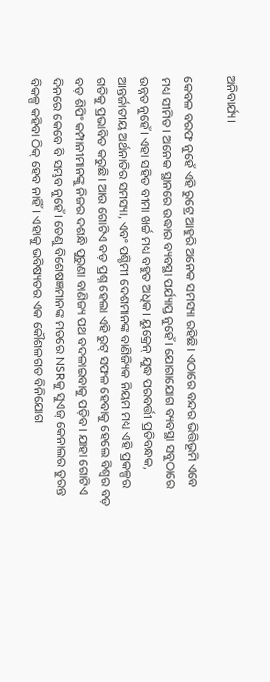ଅନିବାର୍ଯ୍ୟ।

କେବଳ ବରଫ ନୁହେଁ ଏହି ରୁଟ୍ରେ ଆହୁରି ଅନେକ ସମସ୍ୟା ରହିଛି। ଏଠାରେ ବନ୍ଦର ଭିତ୍ତିଭୂମି ଏବେ ମଧ୍ୟ ସୀମିତ। ଅନେକ ସ୍ଥାନରେ ଉଦ୍ଧାର ବ୍ୟବସ୍ଥା ପର୍ଯ୍ୟାପ୍ତ ନୁହେଁ। ଯୋଗାଯୋଗ ବ୍ୟବସ୍ଥା ସବୁଠାରେ ଉନ୍ନତ ନୁହେଁ। ଏହା ସହିତ ବୀମା ଖର୍ଚ୍ଚ ମଧ୍ୟ ବହୁତ ଅଧିକ। ୟୁକ୍ରେନ୍ ଯୁଦ୍ଧ ପରବର୍ତ୍ତୀ ପ୍ରତିବନ୍ଧକ, ଆନ୍ତର୍ଜାତୀୟ ଅର୍ଥନାତିର ସମସ୍ୟା, ଏବଂ ପଶ୍ଚିମୀ ଦେଶମାନଙ୍କ ବାଣିଜ୍ୟିକ ନିୟମ ମଧ୍ୟ ଏହି ପ୍ରକଳ୍ପର ଗତିକୁ ପ୍ରଭାବିତ କରୁଛି। ଆଉ ଗୋଟିଏ ବଡ଼ ପ୍ରଶ୍ନ ହେଲା ଏହି ରୁଟ୍ ସଫଳ ହେବାକୁ ହେଲେ ବିଶ୍ୱର ବଡ଼ ବଡ଼ ଶିପିଂ କମ୍ପାନୀମାନଙ୍କୁ ନିଜର ଦଶନ୍ଧି ପୁରୁଣା ବାଣିଜ୍ୟ ପଥ ବଦଳାଇବାକୁ ପଡ଼ିବ। ଯାହା ଗୋଟିଏ ଦିନରେ କେବେ ବି ସମ୍ଭବ ନୁହେଁ। ତେଣୁ ବିଶେଷଜ୍ଞମାନଙ୍କ ମତରେ NSRକୁ ସୁଏଜ୍ କେନାଲର ତୁରନ୍ତ ବିକଳ୍ପ କହିବା ଠିକ୍ ହେବ ନାହିଁ। ଏହାକୁ ଭବିଷ୍ୟତର ଏକ କୌଶଳଗତ ବିନିଯୋଗ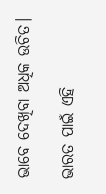ଭାବେ ଦେଖିବା ଅଧିକ ଉଚିତ।

ଭାରତ ପାଇଁ ଏହି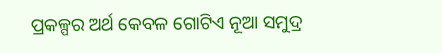ପ୍ରକଳ୍ପର ଅର୍ଥ କେବଳ ଗୋଟିଏ ନୂଆ ସମୁଦ୍ର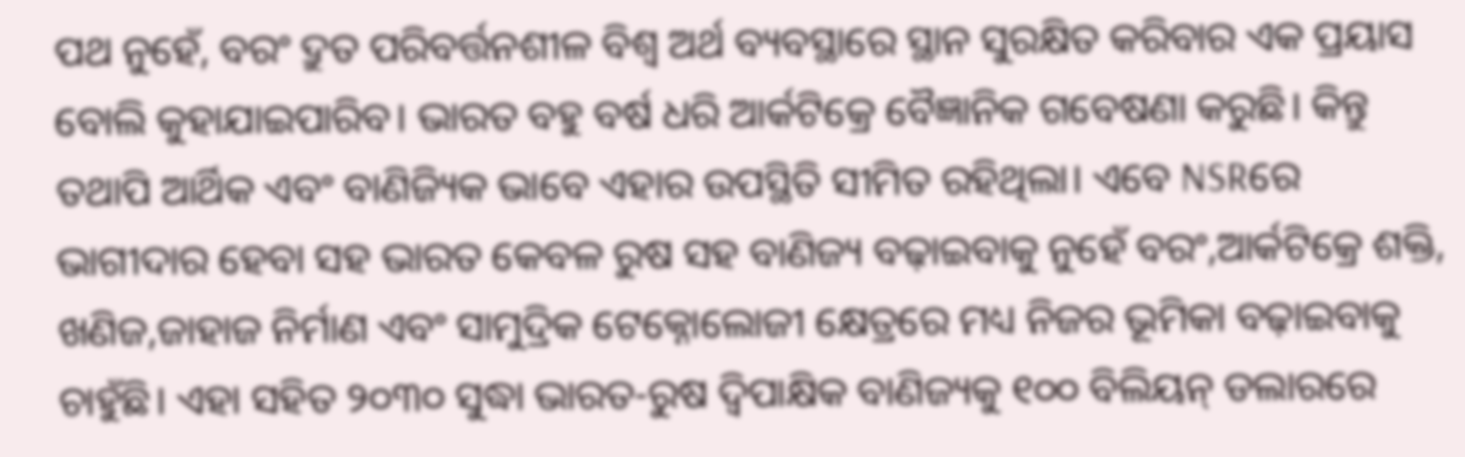ପଥ ନୁହେଁ, ବରଂ ଦ୍ରୁତ ପରିବର୍ତ୍ତନଶୀଳ ବିଶ୍ୱ ଅର୍ଥ ବ୍ୟବସ୍ଥାରେ ସ୍ଥାନ ସୁରକ୍ଷିତ କରିବାର ଏକ ପ୍ରୟାସ ବୋଲି କୁହାଯାଇପାରିବ। ଭାରତ ବହୁ ବର୍ଷ ଧରି ଆର୍କଟିକ୍ରେ ବୈଜ୍ଞାନିକ ଗବେଷଣା କରୁଛି। କିନ୍ତୁ ତଥାପି ଆର୍ଥିକ ଏବଂ ବାଣିଜ୍ୟିକ ଭାବେ ଏହାର ଉପସ୍ଥିତି ସୀମିତ ରହିଥିଲା। ଏବେ NSRରେ ଭାଗୀଦାର ହେବା ସହ ଭାରତ କେବଳ ରୁଷ ସହ ବାଣିଜ୍ୟ ବଢ଼ାଇବାକୁ ନୁହେଁ ବରଂ,ଆର୍କଟିକ୍ରେ ଶକ୍ତି, ଖଣିଜ,ଜାହାଜ ନିର୍ମାଣ ଏବଂ ସାମୁଦ୍ରିକ ଟେକ୍ନୋଲୋଜୀ କ୍ଷେତ୍ରରେ ମଧ୍ୟ ନିଜର ଭୂମିକା ବଢ଼ାଇବାକୁ ଚାହୁଁଛି। ଏହା ସହିତ ୨୦୩୦ ସୁଦ୍ଧା ଭାରତ-ରୁଷ ଦ୍ୱିପାକ୍ଷିକ ବାଣିଜ୍ୟକୁ ୧୦୦ ବିଲିୟନ୍ ଡଲାରରେ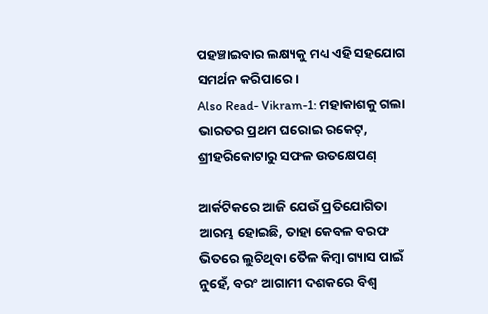ପହଞ୍ଚାଇବାର ଲକ୍ଷ୍ୟକୁ ମଧ୍ୟ ଏହି ସହଯୋଗ ସମର୍ଥନ କରିପାରେ।
Also Read- Vikram-1: ମହାକାଶକୁ ଗଲା ଭାରତର ପ୍ରଥମ ଘରୋଇ ରକେଟ୍, ଶ୍ରୀହରିକୋଟାରୁ ସଫଳ ଉତକ୍ଷେପଣ୍

ଆର୍କଟିକରେ ଆଜି ଯେଉଁ ପ୍ରତିଯୋଗିତା ଆରମ୍ଭ ହୋଇଛି, ତାହା କେବଳ ବରଫ ଭିତରେ ଲୁଚିଥିବା ତୈଳ କିମ୍ବା ଗ୍ୟାସ ପାଇଁ ନୁହେଁ, ବରଂ ଆଗାମୀ ଦଶକରେ ବିଶ୍ୱ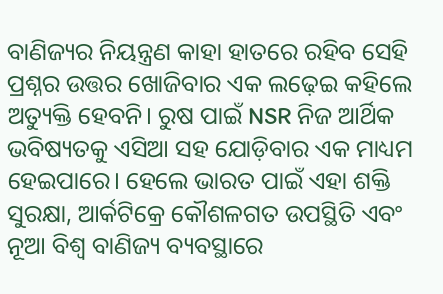ବାଣିଜ୍ୟର ନିୟନ୍ତ୍ରଣ କାହା ହାତରେ ରହିବ ସେହି ପ୍ରଶ୍ନର ଉତ୍ତର ଖୋଜିବାର ଏକ ଲଢ଼େଇ କହିଲେ ଅତ୍ୟୁକ୍ତି ହେବନି। ରୁଷ ପାଇଁ NSR ନିଜ ଆର୍ଥିକ ଭବିଷ୍ୟତକୁ ଏସିଆ ସହ ଯୋଡ଼ିବାର ଏକ ମାଧ୍ୟମ ହେଇପାରେ। ହେଲେ ଭାରତ ପାଇଁ ଏହା ଶକ୍ତି ସୁରକ୍ଷା, ଆର୍କଟିକ୍ରେ କୌଶଳଗତ ଉପସ୍ଥିତି ଏବଂ ନୂଆ ବିଶ୍ୱ ବାଣିଜ୍ୟ ବ୍ୟବସ୍ଥାରେ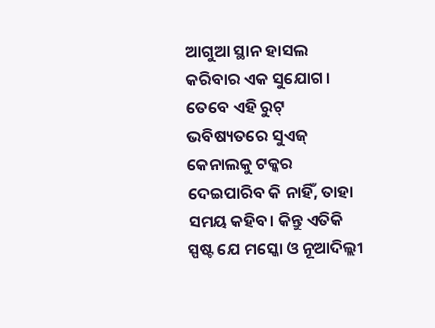ଆଗୁଆ ସ୍ଥାନ ହାସଲ କରିବାର ଏକ ସୁଯୋଗ। ତେବେ ଏହି ରୁଟ୍ ଭବିଷ୍ୟତରେ ସୁଏଜ୍ କେନାଲକୁ ଟକ୍କର ଦେଇପାରିବ କି ନାହିଁ, ତାହା ସମୟ କହିବ। କିନ୍ତୁ ଏତିକି ସ୍ପଷ୍ଟ ଯେ ମସ୍କୋ ଓ ନୂଆଦିଲ୍ଲୀ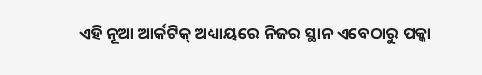ଏହି ନୂଆ ଆର୍କଟିକ୍ ଅଧ୍ୟାୟରେ ନିଜର ସ୍ଥାନ ଏବେଠାରୁ ପକ୍କା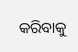କରିବାକୁ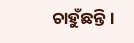ଚାହୁଁଛନ୍ତି।